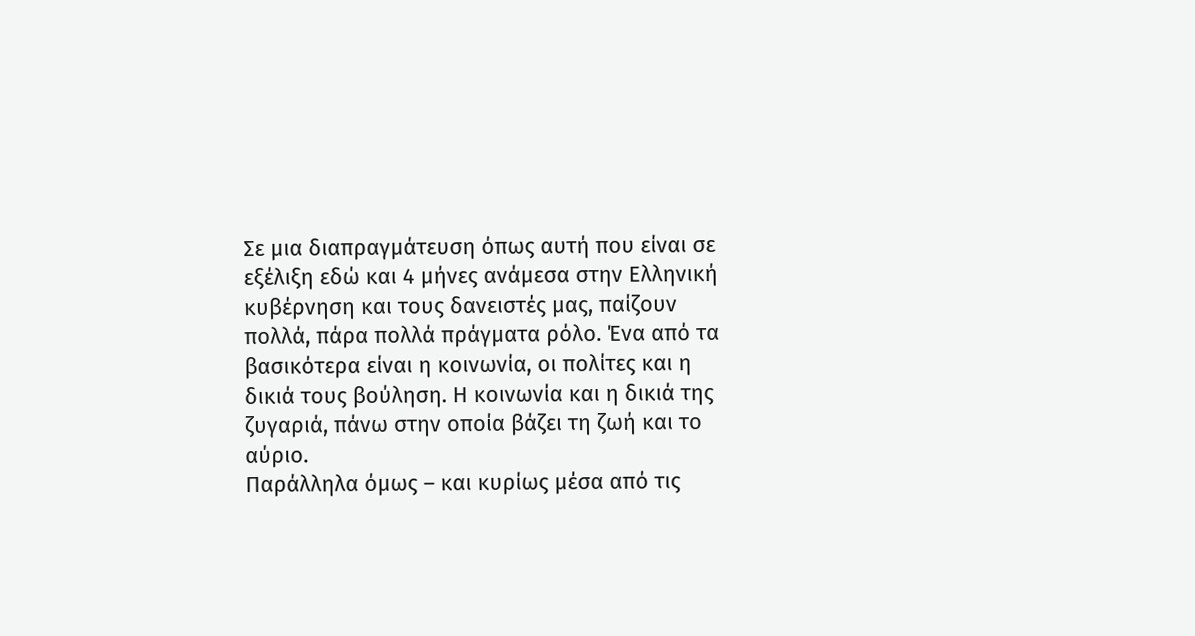Σε μια διαπραγμάτευση όπως αυτή που είναι σε εξέλιξη εδώ και 4 μήνες ανάμεσα στην Ελληνική κυβέρνηση και τους δανειστές μας, παίζουν πολλά, πάρα πολλά πράγματα ρόλο. Ένα από τα βασικότερα είναι η κοινωνία, οι πολίτες και η δικιά τους βούληση. Η κοινωνία και η δικιά της ζυγαριά, πάνω στην οποία βάζει τη ζωή και το αύριο.
Παράλληλα όμως – και κυρίως μέσα από τις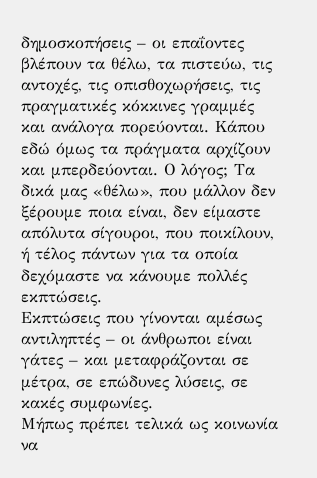δημοσκοπήσεις – οι επαΐοντες βλέπουν τα θέλω, τα πιστεύω, τις αντοχές, τις οπισθοχωρήσεις, τις πραγματικές κόκκινες γραμμές και ανάλογα πορεύονται. Κάπου εδώ όμως τα πράγματα αρχίζουν και μπερδεύονται. Ο λόγος; Τα δικά μας «θέλω», που μάλλον δεν ξέρουμε ποια είναι, δεν είμαστε απόλυτα σίγουροι, που ποικίλουν, ή τέλος πάντων για τα οποία δεχόμαστε να κάνουμε πολλές εκπτώσεις.
Εκπτώσεις που γίνονται αμέσως αντιληπτές – οι άνθρωποι είναι γάτες – και μεταφράζονται σε μέτρα, σε επώδυνες λύσεις, σε κακές συμφωνίες.
Μήπως πρέπει τελικά ως κοινωνία να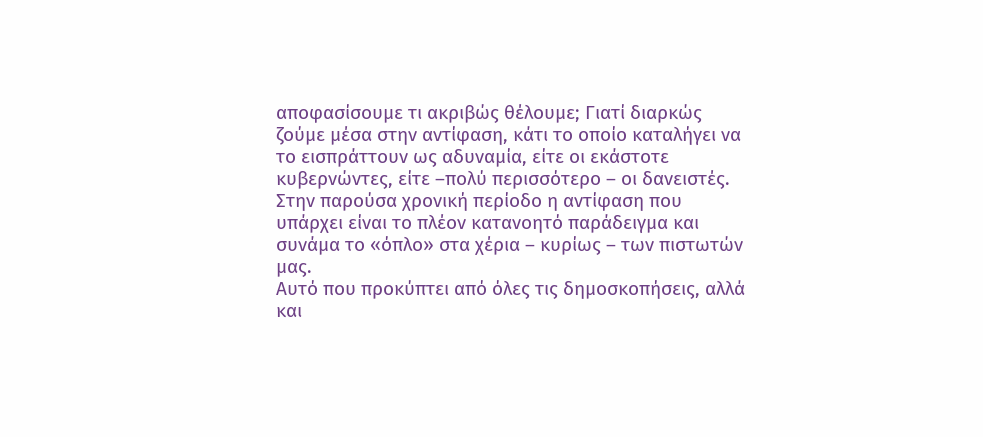αποφασίσουμε τι ακριβώς θέλουμε; Γιατί διαρκώς ζούμε μέσα στην αντίφαση, κάτι το οποίο καταλήγει να το εισπράττουν ως αδυναμία, είτε οι εκάστοτε κυβερνώντες, είτε –πολύ περισσότερο – οι δανειστές.
Στην παρούσα χρονική περίοδο η αντίφαση που υπάρχει είναι το πλέον κατανοητό παράδειγμα και συνάμα το «όπλο» στα χέρια – κυρίως – των πιστωτών μας.
Αυτό που προκύπτει από όλες τις δημοσκοπήσεις, αλλά και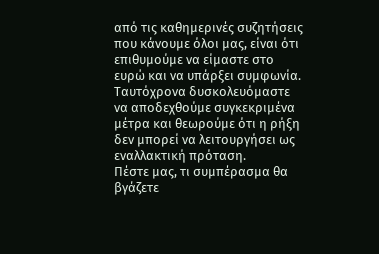από τις καθημερινές συζητήσεις που κάνουμε όλοι μας, είναι ότι επιθυμούμε να είμαστε στο ευρώ και να υπάρξει συμφωνία. Ταυτόχρονα δυσκολευόμαστε να αποδεχθούμε συγκεκριμένα μέτρα και θεωρούμε ότι η ρήξη δεν μπορεί να λειτουργήσει ως εναλλακτική πρόταση.
Πέστε μας, τι συμπέρασμα θα βγάζετε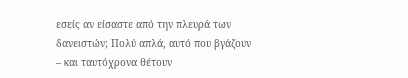εσείς αν είσαστε από την πλευρά των δανειστών; Πολύ απλά, αυτό που βγάζουν – και ταυτόχρονα θέτουν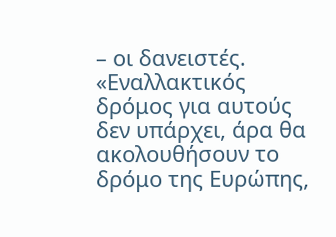– οι δανειστές. «Εναλλακτικός δρόμος για αυτούς δεν υπάρχει, άρα θα ακολουθήσουν το δρόμο της Ευρώπης,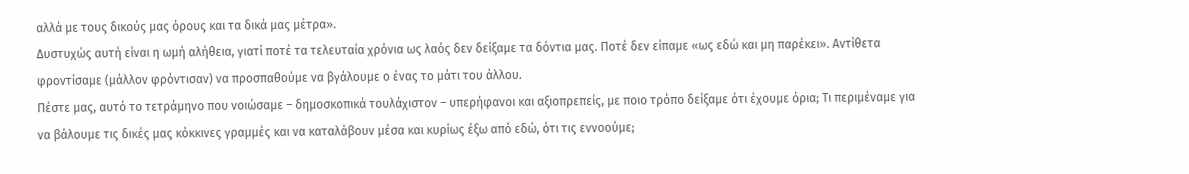αλλά με τους δικούς μας όρους και τα δικά μας μέτρα».
Δυστυχώς αυτή είναι η ωμή αλήθεια, γιατί ποτέ τα τελευταία χρόνια ως λαός δεν δείξαμε τα δόντια μας. Ποτέ δεν είπαμε «ως εδώ και μη παρέκει». Αντίθετα φροντίσαμε (μάλλον φρόντισαν) να προσπαθούμε να βγάλουμε ο ένας το μάτι του άλλου.
Πέστε μας, αυτό το τετράμηνο που νοιώσαμε – δημοσκοπικά τουλάχιστον – υπερήφανοι και αξιοπρεπείς, με ποιο τρόπο δείξαμε ότι έχουμε όρια; Τι περιμέναμε για να βάλουμε τις δικές μας κόκκινες γραμμές και να καταλάβουν μέσα και κυρίως έξω από εδώ, ότι τις εννοούμε;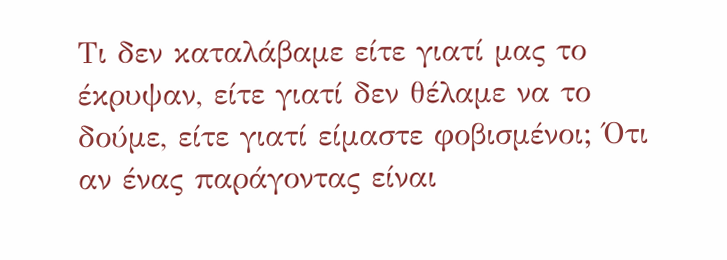Τι δεν καταλάβαμε είτε γιατί μας το έκρυψαν, είτε γιατί δεν θέλαμε να το δούμε, είτε γιατί είμαστε φοβισμένοι; Ότι αν ένας παράγοντας είναι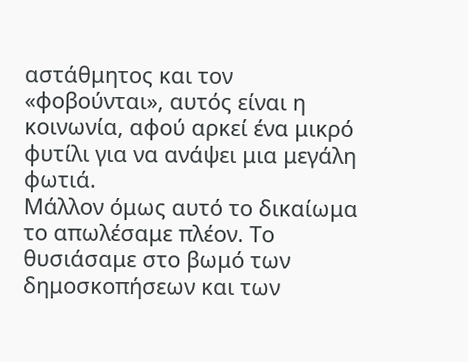αστάθμητος και τον «φοβούνται», αυτός είναι η κοινωνία, αφού αρκεί ένα μικρό φυτίλι για να ανάψει μια μεγάλη φωτιά.
Μάλλον όμως αυτό το δικαίωμα το απωλέσαμε πλέον. Το θυσιάσαμε στο βωμό των δημοσκοπήσεων και των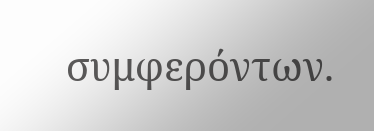συμφερόντων.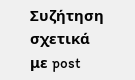Συζήτηση σχετικά με post